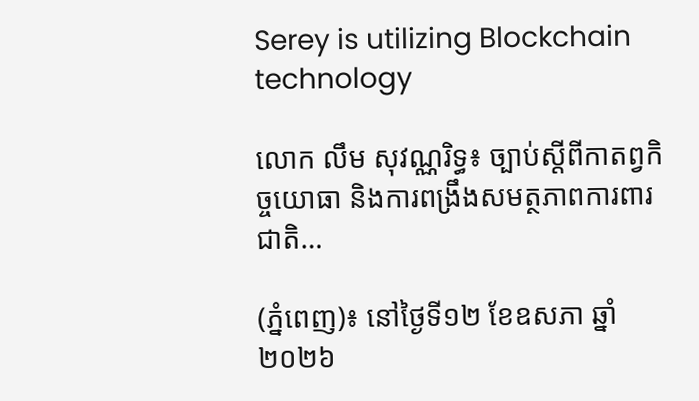Serey is utilizing Blockchain technology

លោក លឹម សុវណ្ណរិទ្ធ៖ ច្បាប់ស្ដីពីកាតព្វកិច្ចយោធា និងការពង្រឹងសមត្ថភាពការពារជាតិ…

(ភ្នំពេញ)៖ នៅថ្ងៃទី១២ ខែឧសភា ឆ្នាំ២០២៦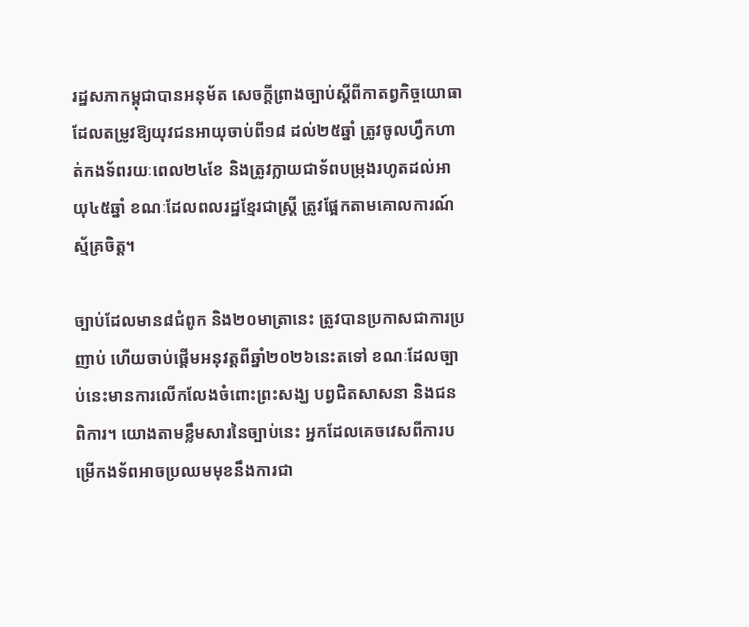រដ្ឋសភាកម្ពុជាបានអនុម័ត សេចក្ដីព្រាងច្បាប់ស្ដីពីកាតព្វកិច្ចយោធា ដែលតម្រូវឱ្យយុវជនអាយុចាប់ពី១៨ ដល់២៥ឆ្នាំ ត្រូវចូលហ្វឹកហាត់កងទ័ពរយៈពេល២៤ខែ និងត្រូវក្លាយជាទ័ពបម្រុងរហូតដល់អាយុ៤៥ឆ្នាំ ខណៈដែលពលរដ្ឋខ្មែរជាស្ត្រី ត្រូវផ្អែកតាមគោលការណ៍ស្ម័គ្រចិត្ត។

ច្បាប់ដែលមាន៨ជំពូក និង២០មាត្រានេះ ត្រូវបានប្រកាសជាការប្រញាប់ ហើយចាប់ផ្ដើមអនុវត្តពីឆ្នាំ២០២៦នេះតទៅ ខណៈដែលច្បាប់នេះមានការលើកលែងចំពោះព្រះសង្ឃ បព្វជិតសាសនា និងជនពិការ។ យោងតាមខ្លឹមសារនៃច្បាប់នេះ អ្នកដែលគេចវេសពីការបម្រើកងទ័ពអាចប្រឈមមុខនឹងការជា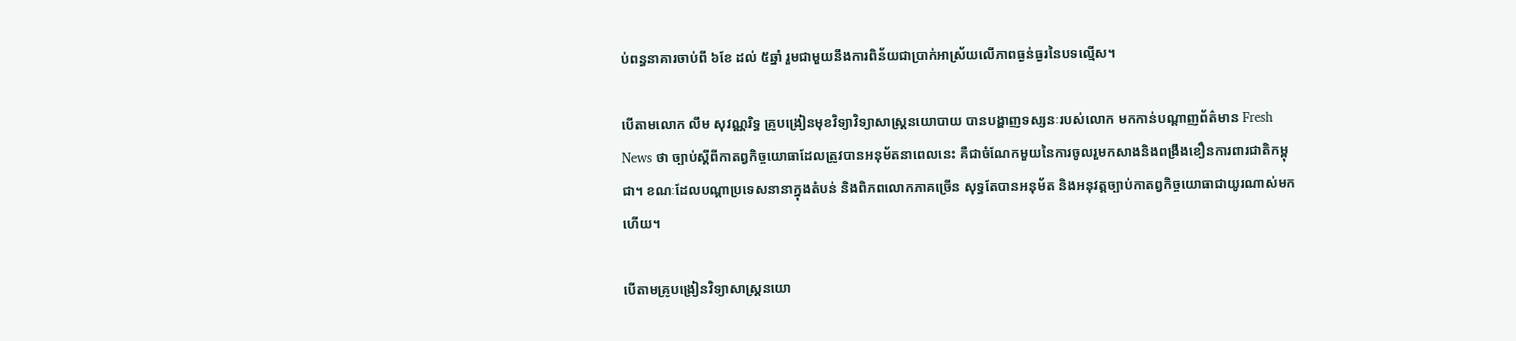ប់ពន្ធនាគារចាប់ពី ៦ខែ ដល់ ៥ឆ្នាំ រួមជាមួយនឹងការពិន័យជាប្រាក់អាស្រ័យលើភាពធ្ងន់ធ្ងរនៃបទល្មើស។

បើតាមលោក លឹម សុវណ្ណរិទ្ធ គ្រូបង្រៀនមុខវិទ្យាវិទ្យាសាស្រ្តនយោបាយ បានបង្ហាញទស្សនៈរបស់លោក មកកាន់បណ្ដាញព័ត៌មាន Fresh News ថា ច្បាប់ស្ដីពីកាតព្វកិច្ចយោធាដែលត្រូវបានអនុម័តនាពេលនេះ គឺជាចំណែកមួយនៃការចូលរួមកសាងនិងពង្រឹងខឿនការពារជាតិកម្ពុជា។ ខណៈដែលបណ្ដាប្រទេសនានាក្នុងតំបន់ និងពិភពលោកភាគច្រើន សុទ្ធតែបានអនុម័ត និងអនុវត្តច្បាប់កាតព្វកិច្ចយោធាជាយូរណាស់មកហើយ។

បើតាមគ្រូបង្រៀនវិទ្យាសាស្រ្តនយោ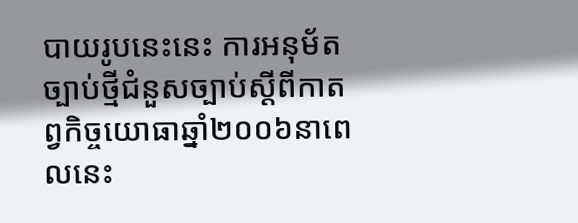បាយរូបនេះនេះ ការអនុម័តច្បាប់ថ្មីជំនួសច្បាប់ស្ដីពីកាតព្វកិច្ចយោធាឆ្នាំ២០០៦នាពេលនេះ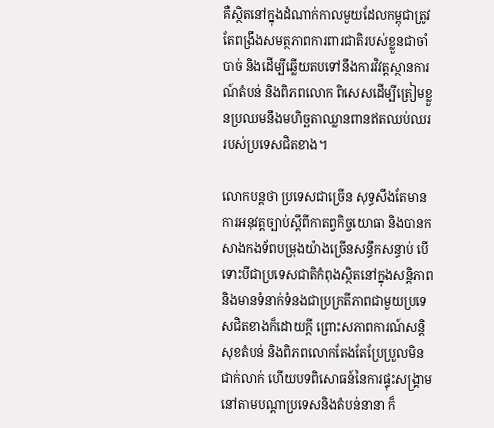គឺស្ថិតនៅក្នុងដំណាក់កាលមួយដែលកម្ពុជាត្រូវតែពង្រឹងសមត្ថភាពការពារជាតិរបស់ខ្លួនជាចាំបាច់ និងដើម្បីឆ្លើយតបទៅនឹងការវិវត្តស្ថានការណ៍តំបន់ និងពិភពលោក ពិសេសដើម្បីត្រៀមខ្លួនប្រឈមនឹងមហិច្ឆតាឈ្លានពានឥតឈប់ឈររបស់ប្រទេសជិតខាង។

លោកបន្តថា ប្រទេសជាច្រើន សុទ្ធសឹងតែមានការអនុវត្តច្បាប់ស្ដីពីកាតព្វកិច្ចយោធា និងបានកសាងកងទ័ពបម្រុងយ៉ាងច្រើនសន្ធឹកសន្ធាប់ បើទោះបីជាប្រទេសជាតិកំពុងស្ថិតនៅក្នុងសន្តិភាព និងមានទំនាក់ទំនងជាប្រក្រតីភាពជាមួយប្រទេសជិតខាងក៏ដោយក្ដី ព្រោះសភាពការណ៍សន្តិសុខតំបន់ និងពិភពលោកតែងតែប្រែប្រួលមិនជាក់លាក់ ហើយបទពិសោធន៍នៃការផ្ទុះសង្គ្រាមនៅតាមបណ្ដាប្រទេសនិងតំបន់នានា ក៏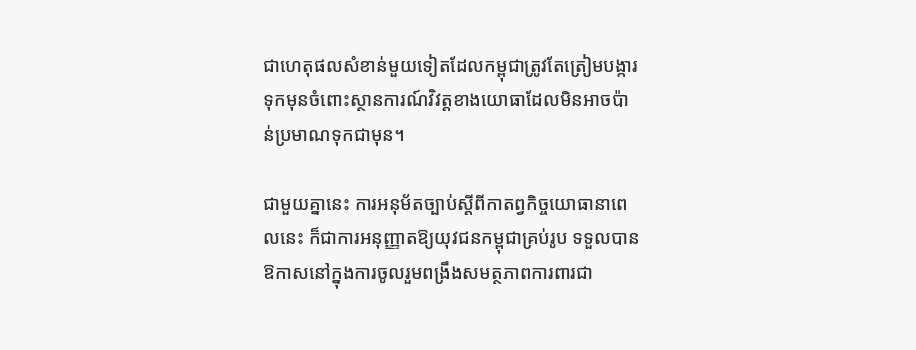ជាហេតុផលសំខាន់មួយទៀតដែលកម្ពុជាត្រូវតែត្រៀមបង្ការទុកមុនចំពោះស្ថានការណ៍វិវត្តខាងយោធាដែលមិនអាចប៉ាន់ប្រមាណទុកជាមុន។

ជាមួយគ្នានេះ ការអនុម័តច្បាប់ស្ដីពីកាតព្វកិច្ចយោធានាពេលនេះ ក៏ជាការអនុញ្ញាតឱ្យយុវជនកម្ពុជាគ្រប់រូប ទទួលបានឱកាសនៅក្នុងការចូលរួមពង្រឹងសមត្ថភាពការពារជា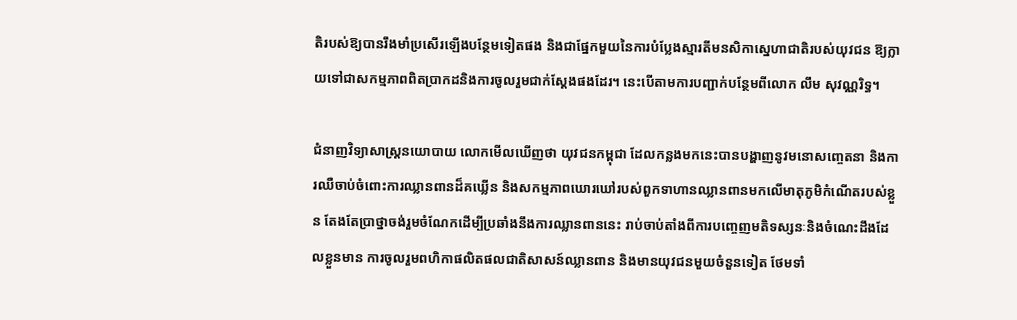តិរបស់ឱ្យបានរឹងមាំប្រសើរឡើងបន្ថែមទៀតផង និងជាផ្នែកមួយនៃការបំប្លែងស្មារតីមនសិកាស្នេហាជាតិរបស់យុវជន ឱ្យក្លាយទៅជាសកម្មភាពពិតប្រាកដនិងការចូលរួមជាក់ស្ដែងផងដែរ។ នេះបើតាមការបញ្ជាក់បន្ថែមពីលោក លឹម សុវណ្ណរិទ្ធ។

ជំនាញវិទ្យាសាស្រ្តនយោបាយ លោកមើលឃើញថា យុវជនកម្ពុជា ដែលកន្លងមកនេះបានបង្ហាញនូវមនោសញ្ចេតនា និងការឈឺចាប់ចំពោះការឈ្លានពានដ៏គឃ្លើន និងសកម្មភាពឃោរឃៅរបស់ពួកទាហានឈ្លានពានមកលើមាតុភូមិកំណើតរបស់ខ្លួន តែងតែប្រាថ្នាចង់រួមចំណែកដើម្បីប្រឆាំងនឹងការឈ្លានពាននេះ រាប់ចាប់តាំងពីការបញ្ចេញមតិទស្សនៈនិងចំណេះដឹងដែលខ្លួនមាន ការចូលរួមពហិកាផលិតផលជាតិសាសន៍ឈ្លានពាន និងមានយុវជនមួយចំនួនទៀត ថែមទាំ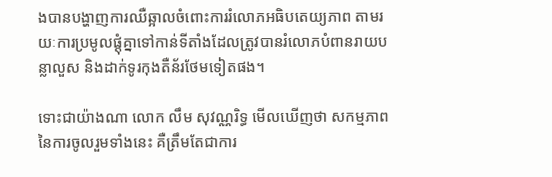ងបានបង្ហាញការឈឺឆ្អាលចំពោះការរំលោភអធិបតេយ្យភាព តាមរយៈការប្រមូលផ្ដុំគ្នាទៅកាន់ទីតាំងដែលត្រូវបានរំលោភបំពានរាយបន្លាលួស និងដាក់ទូរកុងតឺន័រថែមទៀតផង។

ទោះជាយ៉ាងណា លោក លឹម សុវណ្ណរិទ្ធ មើលឃើញថា សកម្មភាពនៃការចូលរួមទាំងនេះ គឺត្រឹមតែជាការ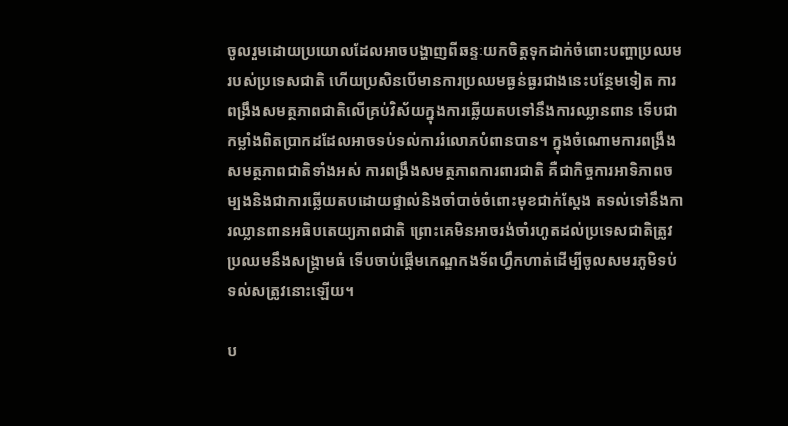ចូលរួមដោយប្រយោលដែលអាចបង្ហាញពីឆន្ទៈយកចិត្តទុកដាក់ចំពោះបញ្ហាប្រឈមរបស់ប្រទេសជាតិ ហើយប្រសិនបើមានការប្រឈមធ្ងន់ធ្ងរជាងនេះបន្ថែមទៀត ការពង្រឹងសមត្ថភាពជាតិលើគ្រប់វិស័យក្នុងការឆ្លើយតបទៅនឹងការឈ្លានពាន ទើបជាកម្លាំងពិតប្រាកដដែលអាចទប់ទល់ការរំលោភបំពានបាន។ ក្នុងចំណោមការពង្រឹងសមត្ថភាពជាតិទាំងអស់ ការពង្រឹងសមត្ថភាពការពារជាតិ គឺជាកិច្ចការអាទិភាពចម្បងនិងជាការឆ្លើយតបដោយផ្ទាល់និងចាំបាច់ចំពោះមុខជាក់ស្ដែង តទល់ទៅនឹងការឈ្លានពានអធិបតេយ្យភាពជាតិ ព្រោះគេមិនអាចរង់ចាំរហូតដល់ប្រទេសជាតិត្រូវប្រឈមនឹងសង្គ្រាមធំ ទើបចាប់ផ្ដើមកេណ្ឌកងទ័ពហ្វឹកហាត់ដើម្បីចូលសមរភូមិទប់ទល់សត្រូវនោះឡើយ។

ប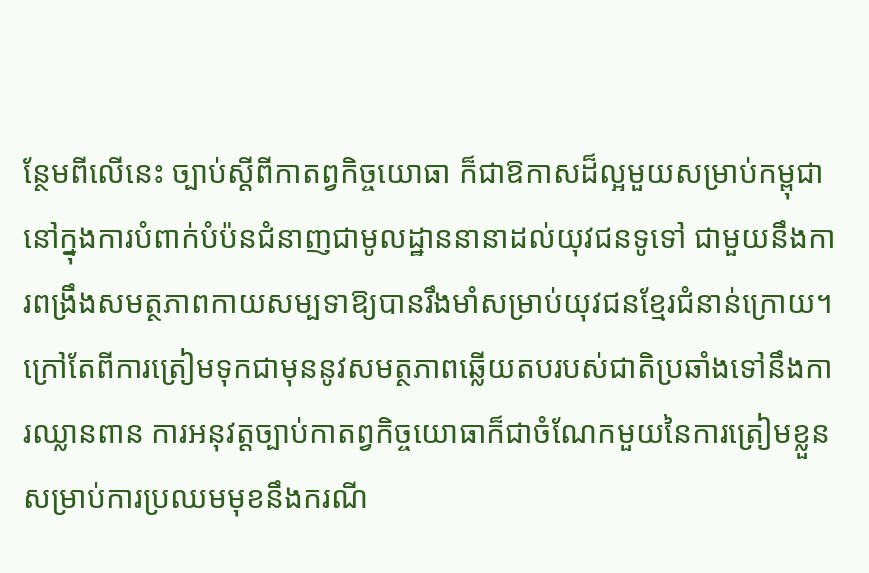ន្ថែមពីលើនេះ ច្បាប់ស្ដីពីកាតព្វកិច្ចយោធា ក៏ជាឱកាសដ៏ល្អមួយសម្រាប់កម្ពុជា នៅក្នុងការបំពាក់បំប៉នជំនាញជាមូលដ្ឋាននានាដល់យុវជនទូទៅ ជាមួយនឹងការពង្រឹងសមត្ថភាពកាយសម្បទាឱ្យបានរឹងមាំសម្រាប់យុវជនខ្មែរជំនាន់ក្រោយ។ ក្រៅតែពីការត្រៀមទុកជាមុននូវសមត្ថភាពឆ្លើយតបរបស់ជាតិប្រឆាំងទៅនឹងការឈ្លានពាន ការអនុវត្តច្បាប់កាតព្វកិច្ចយោធាក៏ជាចំណែកមួយនៃការត្រៀមខ្លួនសម្រាប់ការប្រឈមមុខនឹងករណី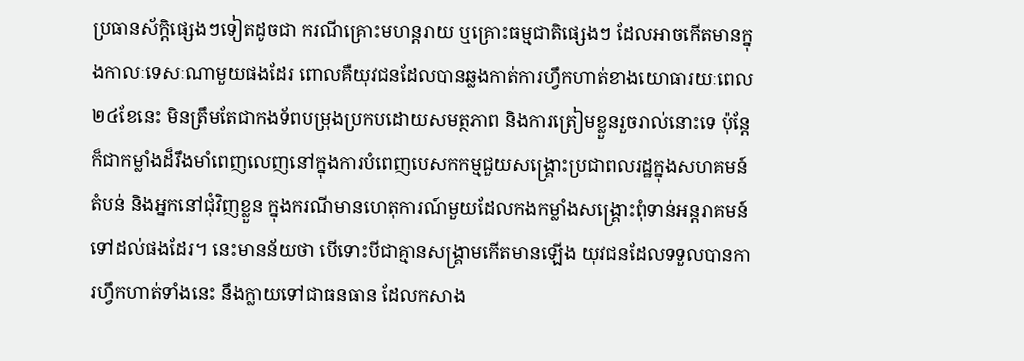ប្រធានស័ក្តិផ្សេងៗទៀតដូចជា ករណីគ្រោះមហន្តរាយ ឬគ្រោះធម្មជាតិផ្សេងៗ ដែលអាចកើតមានក្នុងកាលៈទេសៈណាមួយផងដែរ ពោលគឺយុវជនដែលបានឆ្លងកាត់ការហ្វឹកហាត់ខាងយោធារយៈពេល២៤ខែនេះ មិនត្រឹមតែជាកងទ័ពបម្រុងប្រកបដោយសមត្ថភាព និងការត្រៀមខ្លួនរួចរាល់នោះទេ ប៉ុន្តែក៏ជាកម្លាំងដ៏រឹងមាំពេញលេញនៅក្នុងការបំពេញបេសកកម្មជួយសង្គ្រោះប្រជាពលរដ្ឋក្នុងសហគមន៍ តំបន់ និងអ្នកនៅជុំវិញខ្លួន ក្នុងករណីមានហេតុការណ៍មួយដែលកងកម្លាំងសង្គ្រោះពុំទាន់អន្តរាគមន៍ទៅដល់ផងដែរ។ នេះមានន័យថា បើទោះបីជាគ្មានសង្គ្រាមកើតមានឡើង យុវជនដែលទទួលបានការហ្វឹកហាត់ទាំងនេះ នឹងក្លាយទៅជាធនធាន ដែលកសាង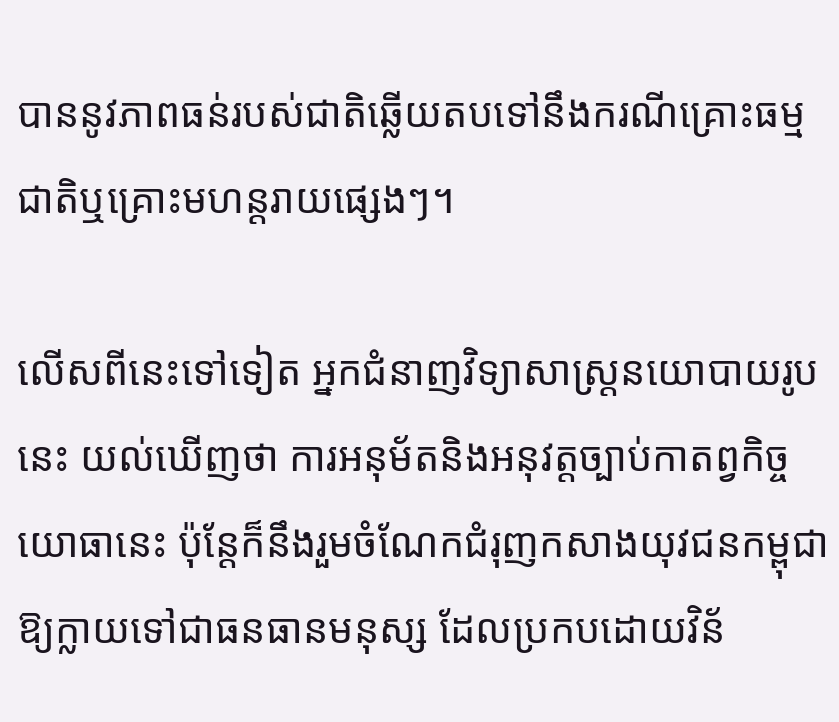បាននូវភាពធន់របស់ជាតិឆ្លើយតបទៅនឹងករណីគ្រោះធម្មជាតិឬគ្រោះមហន្តរាយផ្សេងៗ។

លើសពីនេះទៅទៀត អ្នកជំនាញវិទ្យាសាស្រ្តនយោបាយរូបនេះ យល់ឃើញថា ការអនុម័តនិងអនុវត្តច្បាប់កាតព្វកិច្ចយោធានេះ ប៉ុន្តែក៏នឹងរួមចំណែកជំរុញកសាងយុវជនកម្ពុជា ឱ្យក្លាយទៅជាធនធានមនុស្ស ដែលប្រកបដោយវិន័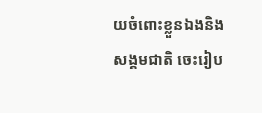យចំពោះខ្លួនឯងនិងសង្គមជាតិ ចេះរៀប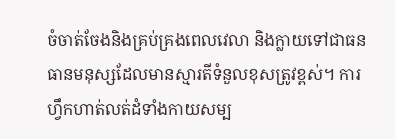ចំចាត់ចែងនិងគ្រប់គ្រងពេលវេលា និងក្លាយទៅជាធនធានមនុស្សដែលមានស្មារតីទំនួលខុសត្រូវខ្ពស់។ ការហ្វឹកហាត់លត់ដំទាំងកាយសម្ប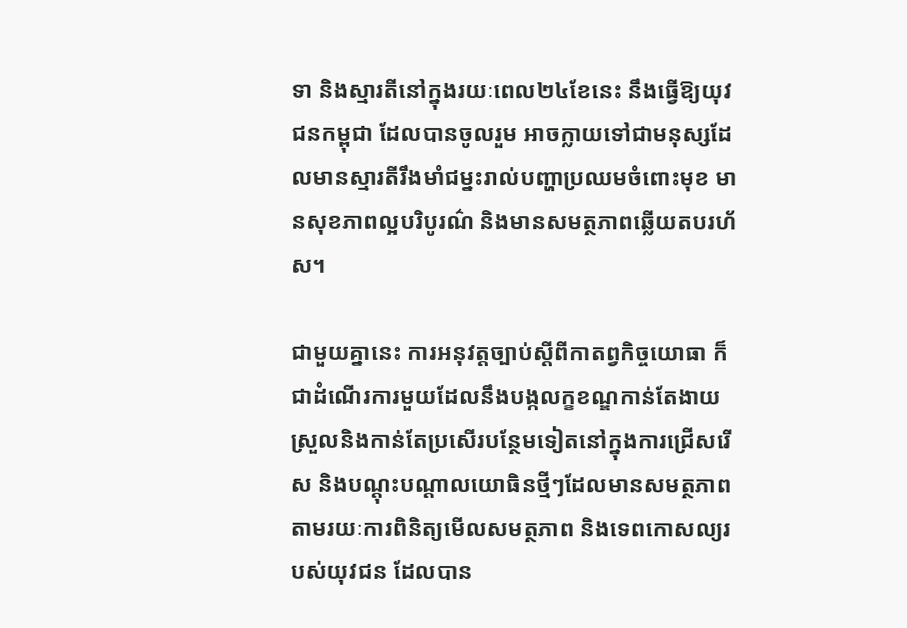ទា និងស្មារតីនៅក្នុងរយៈពេល២៤ខែនេះ នឹងធ្វើឱ្យយុវជនកម្ពុជា ដែលបានចូលរួម អាចក្លាយទៅជាមនុស្សដែលមានស្មារតីរឹងមាំជម្នះរាល់បញ្ហាប្រឈមចំពោះមុខ មានសុខភាពល្អបរិបូរណ៌ និងមានសមត្ថភាពឆ្លើយតបរហ័ស។

ជាមួយគ្នានេះ ការអនុវត្តច្បាប់ស្ដីពីកាតព្វកិច្ចយោធា ក៏ជាដំណើរការមួយដែលនឹងបង្កលក្ខខណ្ឌកាន់តែងាយស្រួលនិងកាន់តែប្រសើរបន្ថែមទៀតនៅក្នុងការជ្រើសរើស និងបណ្ដុះបណ្ដាលយោធិនថ្មីៗដែលមានសមត្ថភាព តាមរយៈការពិនិត្យមើលសមត្ថភាព និងទេពកោសល្យរបស់យុវជន ដែលបាន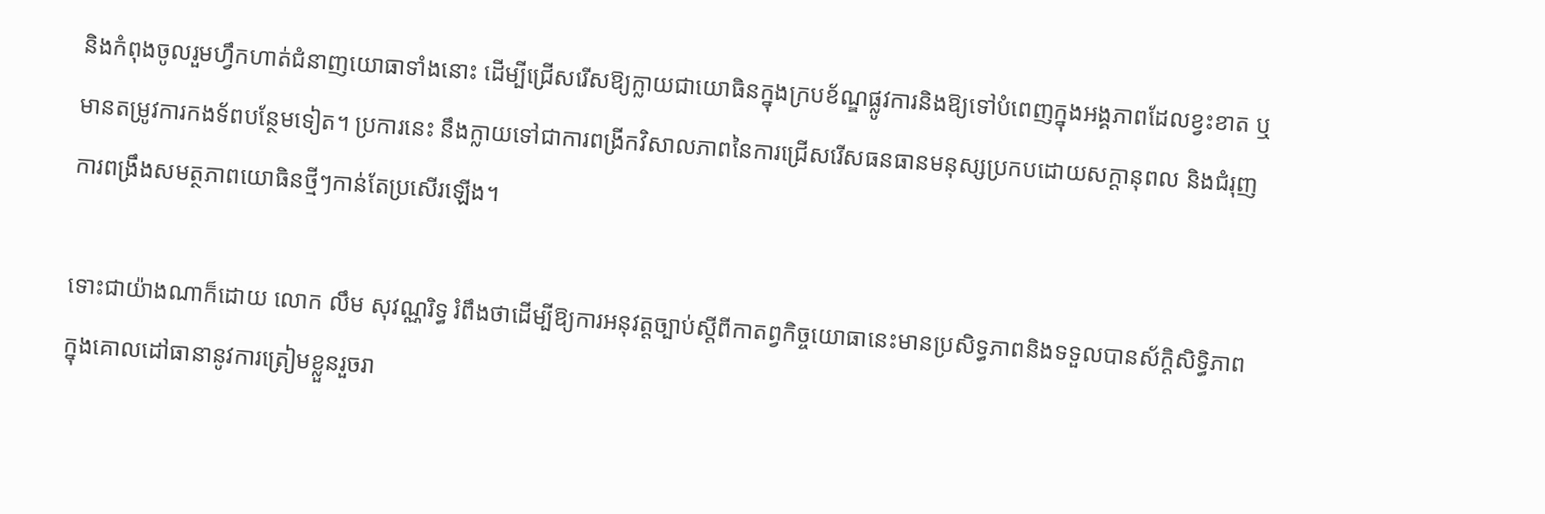និងកំពុងចូលរួមហ្វឹកហាត់ជំនាញយោធាទាំងនោះ ដើម្បីជ្រើសរើសឱ្យក្លាយជាយោធិនក្នុងក្របខ័ណ្ឌផ្លូវការនិងឱ្យទៅបំពេញក្នុងអង្គភាពដែលខ្វះខាត ឬមានតម្រូវការកងទ័ពបន្ថែមទៀត។ ប្រការនេះ នឹងក្លាយទៅជាការពង្រីកវិសាលភាពនៃការជ្រើសរើសធនធានមនុស្សប្រកបដោយសក្ដានុពល និងជំរុញការពង្រឹងសមត្ថភាពយោធិនថ្មីៗកាន់តែប្រសើរឡើង។

ទោះជាយ៉ាងណាក៏ដោយ លោក លឹម សុវណ្ណរិទ្ធ រំពឹងថាដើម្បីឱ្យការអនុវត្តច្បាប់ស្ដីពីកាតព្វកិច្ចយោធានេះមានប្រសិទ្ធភាពនិងទទួលបានស័ក្តិសិទ្ធិភាព ក្នុងគោលដៅធានានូវការត្រៀមខ្លួនរួចរា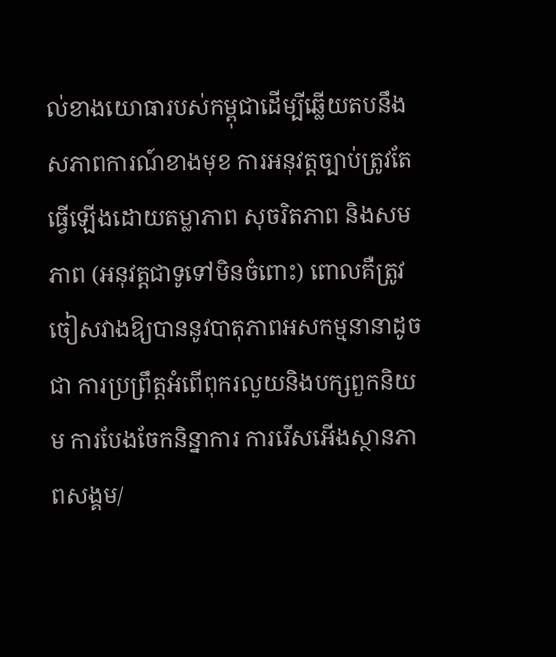ល់ខាងយោធារបស់កម្ពុជាដើម្បីឆ្លើយតបនឹងសភាពការណ៍ខាងមុខ ការអនុវត្តច្បាប់ត្រូវតែធ្វើឡើងដោយតម្លាភាព សុចរិតភាព និងសមភាព (អនុវត្តជាទូទៅមិនចំពោះ) ពោលគឺត្រូវចៀសវាងឱ្យបាននូវបាតុភាពអសកម្មនានាដូចជា ការប្រព្រឹត្តអំពើពុករលួយនិងបក្សពួកនិយម ការបែងចែកនិន្នាការ ការរើសអើងស្ថានភាពសង្គម/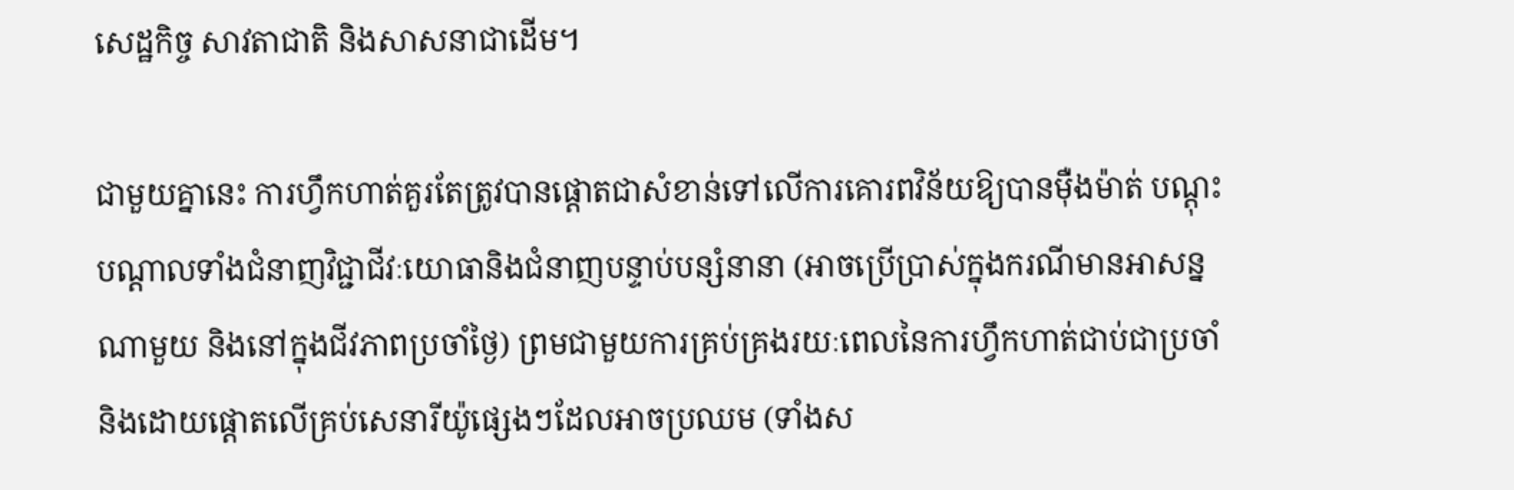សេដ្ឋកិច្ច សាវតាជាតិ និងសាសនាជាដើម។

ជាមួយគ្នានេះ ការហ្វឹកហាត់គួរតែត្រូវបានផ្ដោតជាសំខាន់ទៅលើការគោរពវិន័យឱ្យបានម៉ឺងម៉ាត់ បណ្ដុះបណ្ដាលទាំងជំនាញវិជ្ជាជីវៈយោធានិងជំនាញបន្ទាប់បន្សំនានា (អាចប្រើប្រាស់ក្នុងករណីមានអាសន្នណាមួយ និងនៅក្នុងជីវភាពប្រចាំថ្ងៃ) ព្រមជាមួយការគ្រប់គ្រងរយៈពេលនៃការហ្វឹកហាត់ជាប់ជាប្រចាំនិងដោយផ្ដោតលើគ្រប់សេនារីយ៉ូផ្សេងៗដែលអាចប្រឈម (ទាំងស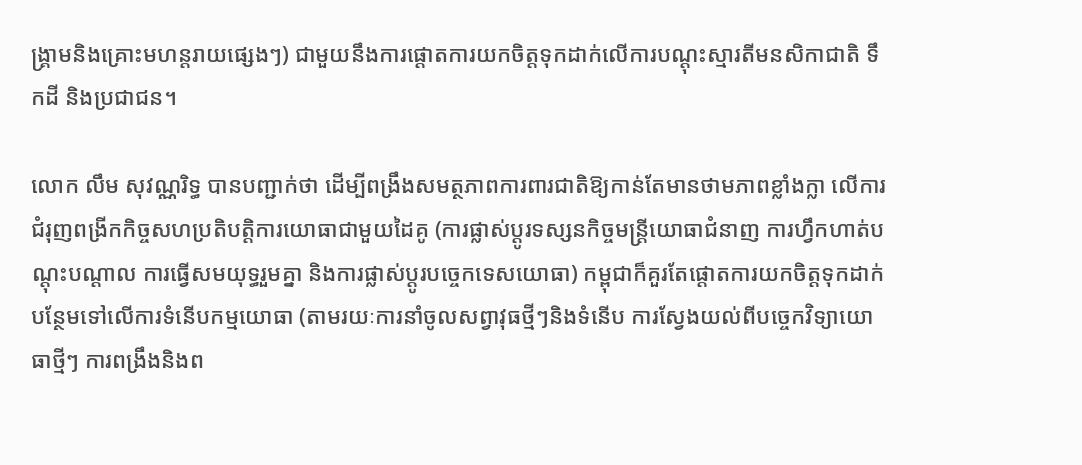ង្គ្រាមនិងគ្រោះមហន្តរាយផ្សេងៗ) ជាមួយនឹងការផ្ដោតការយកចិត្តទុកដាក់លើការបណ្ដុះស្មារតីមនសិកាជាតិ ទឹកដី និងប្រជាជន។

លោក លឹម សុវណ្ណរិទ្ធ បានបញ្ជាក់ថា ដើម្បីពង្រឹងសមត្ថភាពការពារជាតិឱ្យកាន់តែមានថាមភាពខ្លាំងក្លា លើការជំរុញពង្រីកកិច្ចសហប្រតិបត្តិការយោធាជាមួយដៃគូ (ការផ្លាស់ប្ដូរទស្សនកិច្ចមន្ត្រីយោធាជំនាញ ការហ្វឹកហាត់បណ្ដុះបណ្ដាល ការធ្វើសមយុទ្ធរួមគ្នា និងការផ្លាស់ប្ដូរបច្ចេកទេសយោធា) កម្ពុជាក៏គួរតែផ្ដោតការយកចិត្តទុកដាក់បន្ថែមទៅលើការទំនើបកម្មយោធា (តាមរយៈការនាំចូលសព្វាវុធថ្មីៗនិងទំនើប ការស្វែងយល់ពីបច្ចេកវិទ្យាយោធាថ្មីៗ ការពង្រឹងនិងព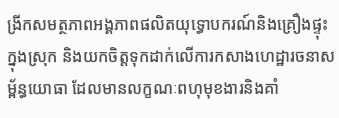ង្រីកសមត្ថភាពអង្គភាពផលិតយុទ្ធោបករណ៍និងគ្រឿងផ្ទុះក្នុងស្រុក និងយកចិត្តទុកដាក់លើការកសាងហេដ្ឋារចនាសម្ព័ន្ធយោធា ដែលមានលក្ខណៈពហុមុខងារនិងគាំ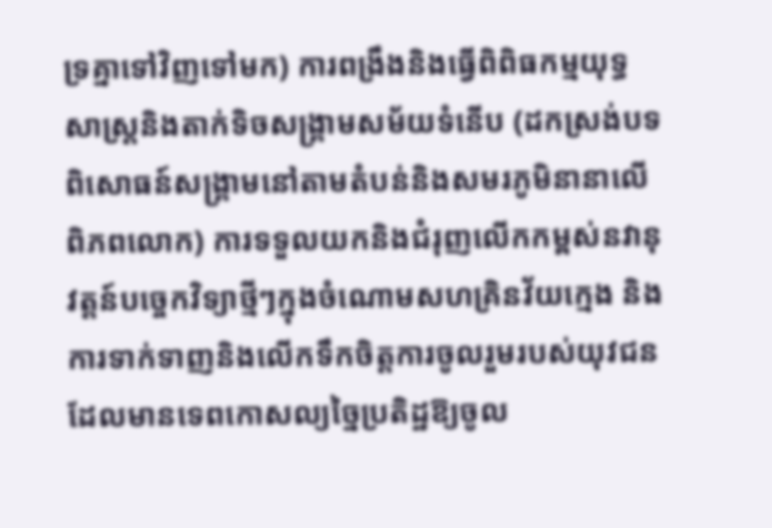ទ្រគ្នាទៅវិញទៅមក) ការពង្រឹងនិងធ្វើពិពិធកម្មយុទ្ធសាស្ត្រនិងតាក់ទិចសង្គ្រាមសម័យទំនើប (ដកស្រង់បទពិសោធន៍សង្គ្រាមនៅតាមតំបន់និងសមរភូមិនានាលើពិភពលោក) ការទទួលយកនិងជំរុញលើកកម្ពស់នវានុវត្តន៍បច្ចេកវិទ្យាថ្មីៗក្នុងចំណោមសហគ្រិនវ័យក្មេង និងការទាក់ទាញនិងលើកទឹកចិត្តការចូលរួមរបស់យុវជនដែលមានទេពកោសល្យច្នៃប្រតិដ្ឋឱ្យចូល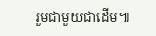រួមជាមួយជាដើម៕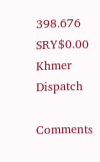398.676 SRY$0.00
Khmer Dispatch

Comments